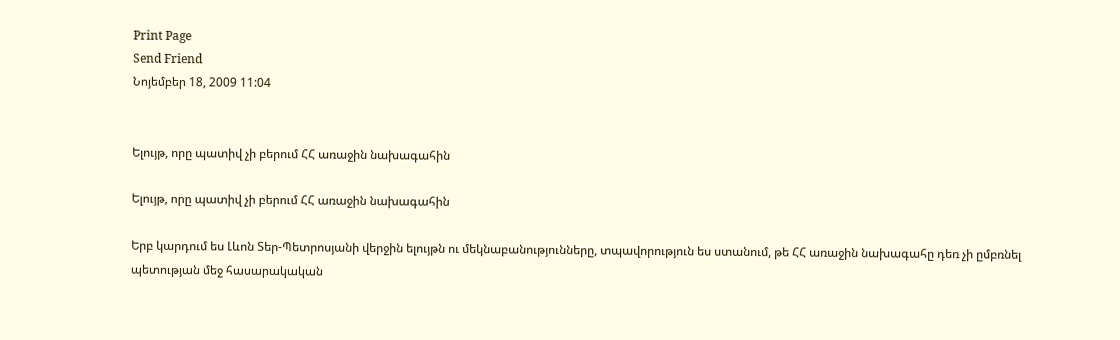Print Page
Send Friend
Նոյեմբեր 18, 2009 11:04


Ելույթ, որը պատիվ չի բերում ՀՀ առաջին նախագահին

Ելույթ, որը պատիվ չի բերում ՀՀ առաջին նախագահին

Երբ կարդում ես Լևոն Տեր-Պետրոսյանի վերջին ելույթն ու մեկնաբանությունները, տպավորություն ես ստանում, թե ՀՀ առաջին նախագահը դեռ չի ըմբռնել պետության մեջ հասարակական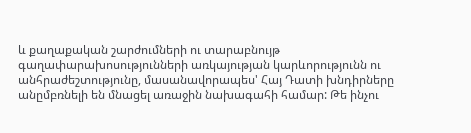և քաղաքական շարժումների ու տարաբնույթ գաղափարախոսությունների առկայության կարևորությունն ու անհրաժեշտությունը, մասանավորապես' Հայ Դատի խնդիրները անըմբռնելի են մնացել առաջին նախագահի համար: Թե ինչու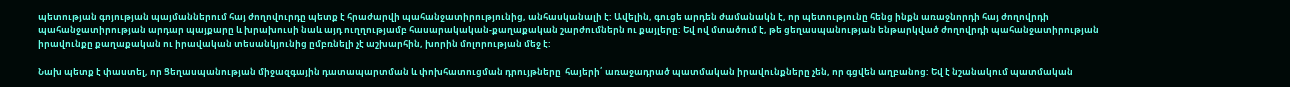պետության գոյության պայմաններում հայ ժողովուրդը պետք է հրաժարվի պահանջատիրությունից, անհասկանալի է: Ավելին, գուցե արդեն ժամանակն է, որ պետությունը հենց ինքն առաջնորդի հայ ժողովրդի պահանջատիրության արդար պայքարը և խրախուսի նաև այդ ուղղությամբ հասարակական-քաղաքական շարժումներն ու քայլերը: Եվ ով մտածում է, թե ցեղասպանության ենթարկված ժողովրդի պահանջատիրության իրավունքը քաղաքական ու իրավական տեսանկյունից ըմբռնելի չէ աշխարհին, խորին մոլորության մեջ է:

Նախ պետք է փաստել, որ Ցեղասպանության միջազգային դատապարտման և փոխհատուցման դրույթները  հայերի՛ առաջադրած պատմական իրավունքները չեն, որ գցվեն աղբանոց: Եվ է նշանակում պատմական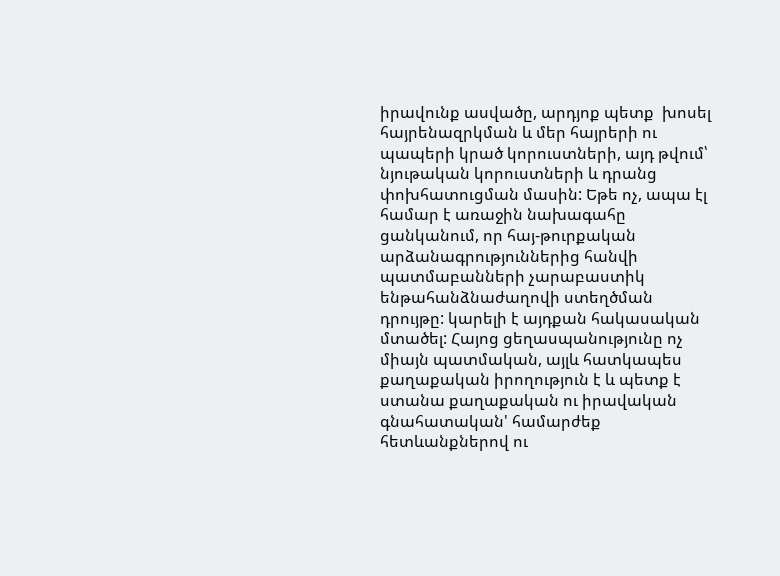իրավունք ասվածը, արդյոք պետք  խոսել հայրենազրկման և մեր հայրերի ու պապերի կրած կորուստների, այդ թվում՝ նյութական կորուստների և դրանց փոխհատուցման մասին: Եթե ոչ, ապա էլ համար է առաջին նախագահը ցանկանում, որ հայ-թուրքական արձանագրություններից հանվի պատմաբանների չարաբաստիկ ենթահանձնաժաղովի ստեղծման դրույթը: կարելի է այդքան հակասական մտածել: Հայոց ցեղասպանությունը ոչ միայն պատմական, այլև հատկապես քաղաքական իրողություն է և պետք է ստանա քաղաքական ու իրավական գնահատական' համարժեք հետևանքներով ու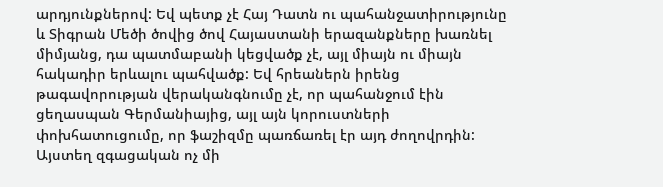արդյունքներով: Եվ պետք չէ Հայ Դատն ու պահանջատիրությունը և Տիգրան Մեծի ծովից ծով Հայաստանի երազանքները խառնել միմյանց, դա պատմաբանի կեցվածք չէ, այլ միայն ու միայն հակադիր երևալու պահվածք: Եվ հրեաներն իրենց թագավորության վերականգնումը չէ, որ պահանջում էին ցեղասպան Գերմանիայից, այլ այն կորուստների փոխհատուցումը, որ ֆաշիզմը պառճառել էր այդ ժողովրդին: Այստեղ զգացական ոչ մի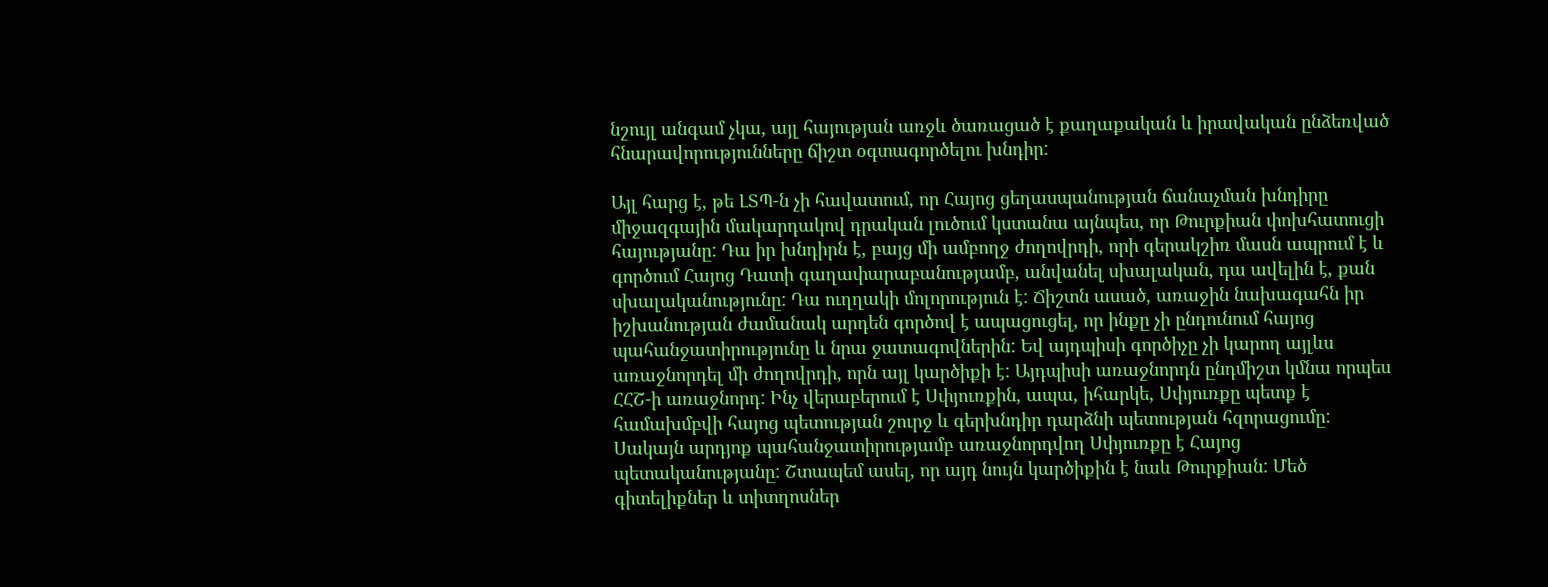նշույլ անգամ չկա, այլ հայության առջև ծառացած է քաղաքական և իրավական ընձեռված հնարավորությունները ճիշտ օգտագործելու խնդիր:

Այլ հարց է, թե ԼՏՊ-ն չի հավատում, որ Հայոց ցեղասպանության ճանաչման խնդիրը միջազգային մակարդակով դրական լուծում կստանա այնպես, որ Թուրքիան փոխհատուցի հայությանը: Դա իր խնդիրն է, բայց մի ամբողջ ժողովրդի, որի գերակշիռ մասն ապրում է և գործում Հայոց Դատի գաղափարաբանությամբ, անվանել սխալական, դա ավելին է, քան սխալականությունը: Դա ուղղակի մոլորություն է: Ճիշտն ասած, առաջին նախագահն իր իշխանության ժամանակ արդեն գործով է ապացուցել, որ ինքը չի ընդունում հայոց պահանջատիրությունը և նրա ջատագովներին: Եվ այդպիսի գործիչը չի կարող այլևս առաջնորդել մի ժողովրդի, որն այլ կարծիքի է: Այդպիսի առաջնորդն ընդմիշտ կմնա որպես ՀՀՇ-ի առաջնորդ: Ինչ վերաբերում է Սփյուռքին, ապա, իհարկե, Սփյուռքը պետք է համախմբվի հայոց պետության շուրջ և գերխնդիր դարձնի պետության հզորացումը: Սակայն արդյոք պահանջատիրությամբ առաջնորդվող Սփյուռքը է Հայոց պետականությանը: Շտապեմ ասել, որ այդ նույն կարծիքին է նաև Թուրքիան: Մեծ գիտելիքներ և տիտղոսներ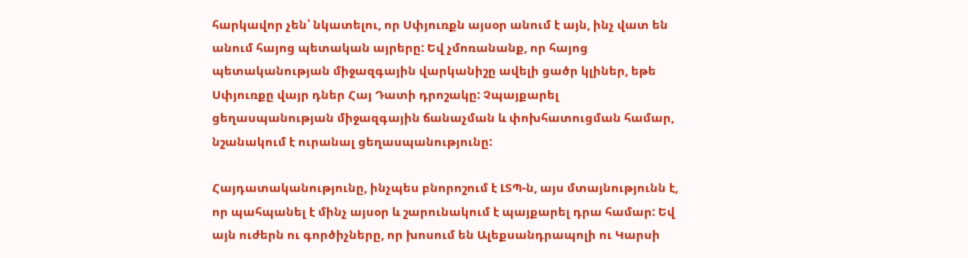հարկավոր չեն՝ նկատելու, որ Սփյուռքն այսօր անում է այն, ինչ վատ են անում հայոց պետական այրերը: Եվ չմոռանանք, որ հայոց պետականության միջազգային վարկանիշը ավելի ցածր կլիներ, եթե Սփյուռքը վայր դներ Հայ Դատի դրոշակը: Չպայքարել ցեղասպանության միջազգային ճանաչման և փոխհատուցման համար, նշանակում է ուրանալ ցեղասպանությունը:

Հայդատականությունը, ինչպես բնորոշում է ԼՏՊ-ն, այս մտայնությունն է, որ պահպանել է մինչ այսօր և շարունակում է պայքարել դրա համար: Եվ այն ուժերն ու գործիչները, որ խոսում են Ալեքսանդրապոլի ու Կարսի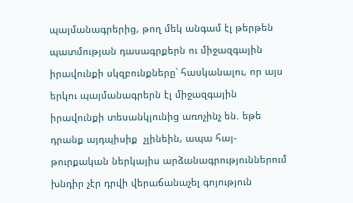պայմանագրերից, թող մեկ անգամ էլ թերթեն պատմության դասագրքերն ու միջազգային իրավունքի սկզբունքները՝ հասկանալու, որ այս երկու պայմանագրերն էլ միջազգային իրավունքի տեսանկյունից առոչինչ են. եթե դրանք այդպիսիք  չլինեին, ապա հայ-թուրքական ներկայիս արձանագրություններում խնդիր չէր դրվի վերաճանաչել գոյություն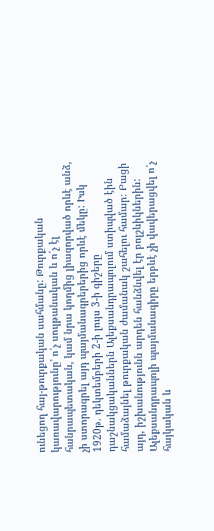ունեցող հայ-թուրքական սահմանը: Թուրքական կառավարությունը' ո՛չ սուլթանական և ո՛չ էլ հանրապետական, կամ նրա կողմից լիազորված որևէ անձ, չի ստորագրել այդ պայմանագրերերից որևէ մեկը: Իսկ 1920թ. դեկտեմբերի 2-ի լույս 3-ի գիշերը դաշնակցականներն Ալեքսանդրապոլում ստիպված էին համաձայնել թուրքական ժամանակ շահելու համար։ Բացի այդ, իշխանությունն արդեն հանձնվել էր բոլշևիկներին: Ալեքսանդրապոլի պայմանագիրը երբևէ չի վավերացվել ո՛չ հայկական և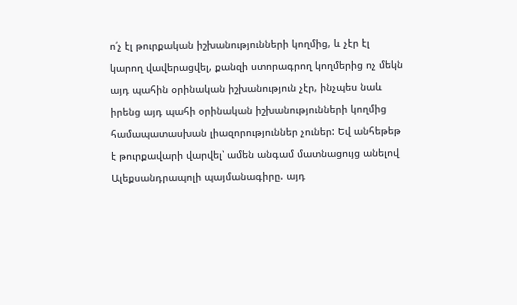ո՛չ էլ թուրքական իշխանությունների կողմից, և չէր էլ կարող վավերացվել, քանզի ստորագրող կողմերից ոչ մեկն այդ պահին օրինական իշխանություն չէր, ինչպես նաև իրենց այդ պահի օրինական իշխանությունների կողմից համապատասխան լիազորություններ չուներ: Եվ անհեթեթ է թուրքավարի վարվել՝ ամեն անգամ մատնացույց անելով Ալեքսանդրապոլի պայմանագիրը. այդ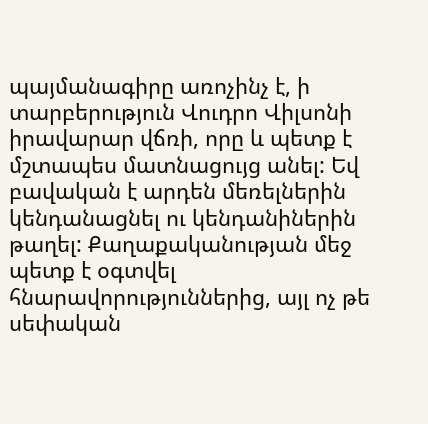պայմանագիրը առոչինչ է, ի տարբերություն Վուդրո Վիլսոնի իրավարար վճռի, որը և պետք է մշտապես մատնացույց անել: Եվ բավական է արդեն մեռելներին կենդանացնել ու կենդանիներին թաղել: Քաղաքականության մեջ պետք է օգտվել հնարավորություններից, այլ ոչ թե սեփական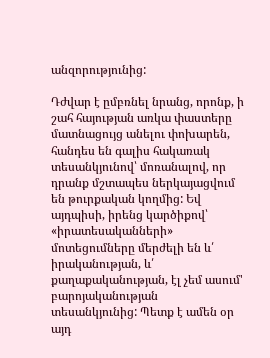անզորությունից:

Դժվար է ըմբռնել նրանց, որոնք, ի շահ հայության առկա փաստերը մատնացույց անելու փոխարեն, հանդես են գալիս հակառակ տեսանկյունով՝ մոռանալով, որ դրանք մշտապես ներկայացվում են թուրքական կողմից: Եվ այդպիսի, իրենց կարծիքով՝ «իրատեսականների» մոտեցումները մերժելի են և՛ իրականության, և՛ քաղաքականության, էլ չեմ ասում' բարոյականության տեսանկյունից: Պետք է ամեն օր այդ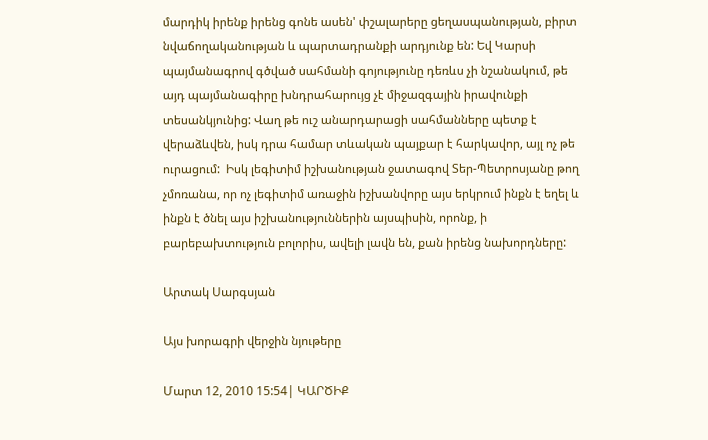մարդիկ իրենք իրենց գոնե ասեն' փշալարերը ցեղասպանության, բիրտ նվաճողականության և պարտադրանքի արդյունք են: Եվ Կարսի պայմանագրով գծված սահմանի գոյությունը դեռևս չի նշանակում, թե այդ պայմանագիրը խնդրահարույց չէ միջազգային իրավունքի տեսանկյունից: Վաղ թե ուշ անարդարացի սահմանները պետք է վերաձևվեն, իսկ դրա համար տևական պայքար է հարկավոր, այլ ոչ թե ուրացում:  Իսկ լեգիտիմ իշխանության ջատագով Տեր-Պետրոսյանը թող չմոռանա, որ ոչ լեգիտիմ առաջին իշխանվորը այս երկրում ինքն է եղել և ինքն է ծնել այս իշխանություններին այսպիսին, որոնք, ի բարեբախտություն բոլորիս, ավելի լավն են, քան իրենց նախորդները:

Արտակ Սարգսյան

Այս խորագրի վերջին նյութերը

Մարտ 12, 2010 15:54| ԿԱՐԾԻՔ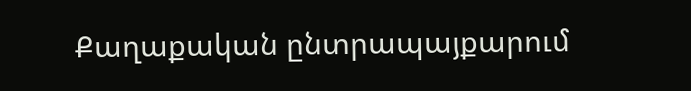Քաղաքական ընտրապայքարում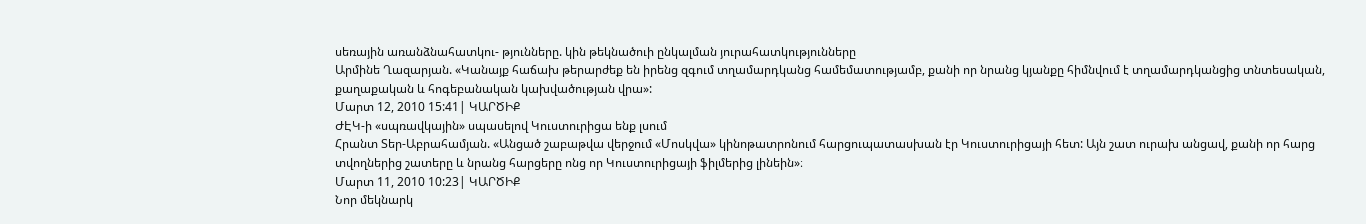սեռային առանձնահատկու- թյունները. կին թեկնածուի ընկալման յուրահատկությունները
Արմինե Ղազարյան. «Կանայք հաճախ թերարժեք են իրենց զգում տղամարդկանց համեմատությամբ, քանի որ նրանց կյանքը հիմնվում է տղամարդկանցից տնտեսական, քաղաքական և հոգեբանական կախվածության վրա»:
Մարտ 12, 2010 15:41| ԿԱՐԾԻՔ
ԺԷԿ-ի «սպռավկային» սպասելով Կուստուրիցա ենք լսում
Հրանտ Տեր-Աբրահամյան. «Անցած շաբաթվա վերջում «Մոսկվա» կինոթատրոնում հարցուպատասխան էր Կուստուրիցայի հետ: Այն շատ ուրախ անցավ, քանի որ հարց տվողներից շատերը և նրանց հարցերը ոնց որ Կուստուրիցայի ֆիլմերից լինեին»։
Մարտ 11, 2010 10:23| ԿԱՐԾԻՔ
Նոր մեկնարկ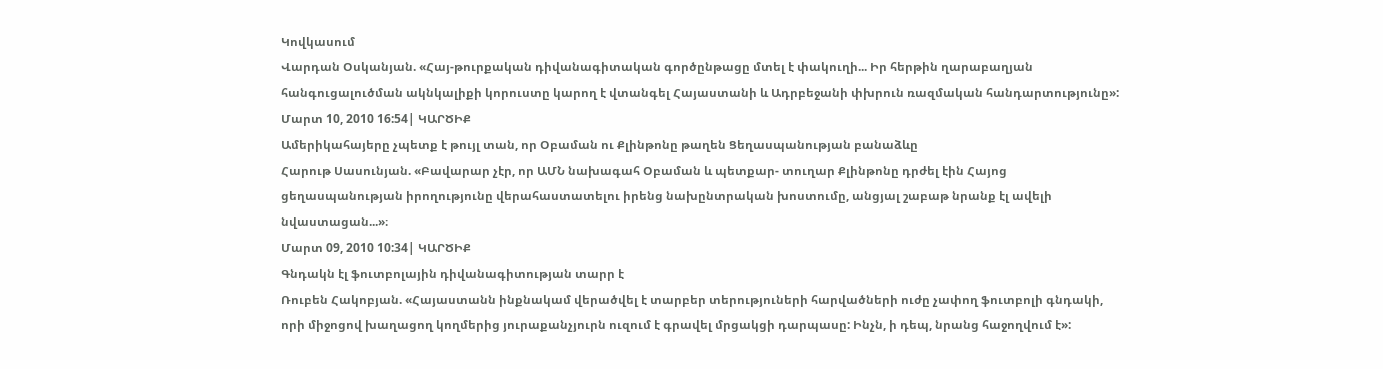Կովկասում
Վարդան Օսկանյան. «Հայ-թուրքական դիվանագիտական գործընթացը մտել է փակուղի... Իր հերթին ղարաբաղյան հանգուցալուծման ակնկալիքի կորուստը կարող է վտանգել Հայաստանի և Ադրբեջանի փխրուն ռազմական հանդարտությունը»:
Մարտ 10, 2010 16:54| ԿԱՐԾԻՔ
Ամերիկահայերը չպետք է թույլ տան, որ Օբաման ու Քլինթոնը թաղեն Ցեղասպանության բանաձևը
Հարութ Սասունյան. «Բավարար չէր, որ ԱՄՆ նախագահ Օբաման և պետքար- տուղար Քլինթոնը դրժել էին Հայոց ցեղասպանության իրողությունը վերահաստատելու իրենց նախընտրական խոստումը, անցյալ շաբաթ նրանք էլ ավելի նվաստացան...»։
Մարտ 09, 2010 10:34| ԿԱՐԾԻՔ
Գնդակն էլ ֆուտբոլային դիվանագիտության տարր է
Ռուբեն Հակոբյան. «Հայաստանն ինքնակամ վերածվել է տարբեր տերություների հարվածների ուժը չափող ֆուտբոլի գնդակի, որի միջոցով խաղացող կողմերից յուրաքանչյուրն ուզում է գրավել մրցակցի դարպասը: Ինչն, ի դեպ, նրանց հաջողվում է»: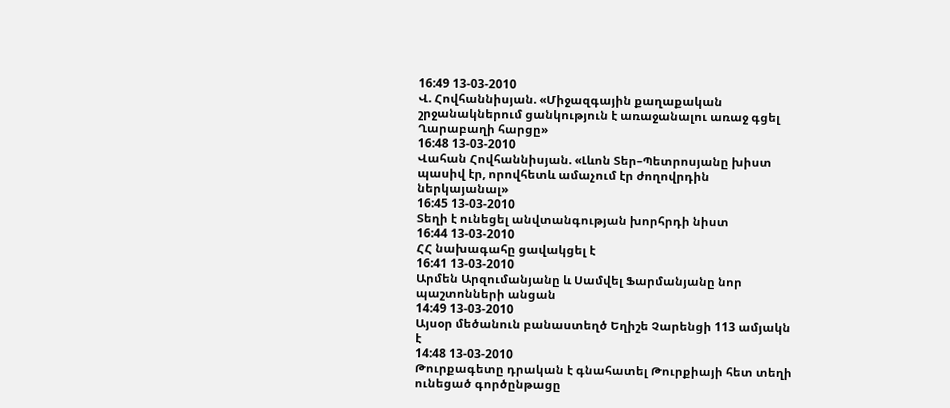16:49 13-03-2010
Վ. Հովհաննիսյան. «Միջազգային քաղաքական շրջանակներում ցանկություն է առաջանալու առաջ գցել Ղարաբաղի հարցը»
16:48 13-03-2010
Վահան Հովհաննիսյան. «Լևոն Տեր–Պետրոսյանը խիստ պասիվ էր, որովհետև ամաչում էր ժողովրդին ներկայանալ»
16:45 13-03-2010
Տեղի է ունեցել անվտանգության խորհրդի նիստ
16:44 13-03-2010
ՀՀ նախագահը ցավակցել է
16:41 13-03-2010
Արմեն Արզումանյանը և Սամվել Ֆարմանյանը նոր պաշտոնների անցան
14:49 13-03-2010
Այսօր մեծանուն բանաստեղծ Եղիշե Չարենցի 113 ամյակն է
14:48 13-03-2010
Թուրքագետը դրական է գնահատել Թուրքիայի հետ տեղի ունեցած գործընթացը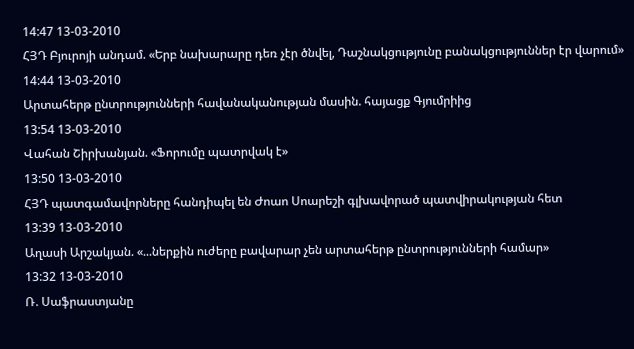14:47 13-03-2010
ՀՅԴ Բյուրոյի անդամ. «Երբ նախարարը դեռ չէր ծնվել, Դաշնակցությունը բանակցություններ էր վարում»
14:44 13-03-2010
Արտահերթ ընտրությունների հավանականության մասին. հայացք Գյումրիից
13:54 13-03-2010
Վահան Շիրխանյան. «Ֆորումը պատրվակ է»
13:50 13-03-2010
ՀՅԴ պատգամավորները հանդիպել են Ժոաո Սոարեշի գլխավորած պատվիրակության հետ
13:39 13-03-2010
Աղասի Արշակյան. «...ներքին ուժերը բավարար չեն արտահերթ ընտրությունների համար»
13:32 13-03-2010
Ռ. Սաֆրաստյանը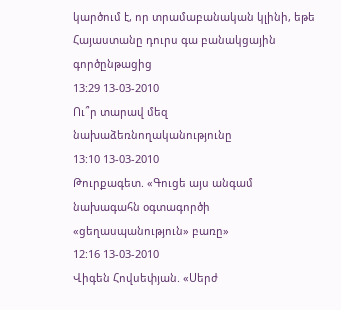կարծում է, որ տրամաբանական կլինի, եթե Հայաստանը դուրս գա բանակցային գործընթացից
13:29 13-03-2010
Ու՞ր տարավ մեզ նախաձեռնողականությունը
13:10 13-03-2010
Թուրքագետ. «Գուցե այս անգամ նախագահն օգտագործի «ցեղասպանություն» բառը»
12:16 13-03-2010
Վիգեն Հովսեփյան. «Սերժ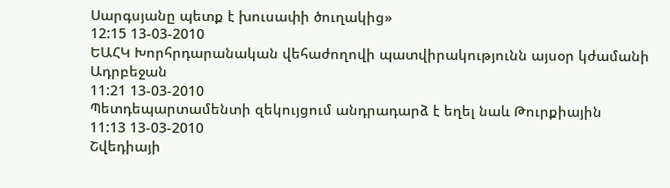Սարգսյանը պետք է խուսափի ծուղակից»
12:15 13-03-2010
ԵԱՀԿ Խորհրդարանական վեհաժողովի պատվիրակությունն այսօր կժամանի Ադրբեջան
11:21 13-03-2010
Պետդեպարտամենտի զեկույցում անդրադարձ է եղել նաև Թուրքիային
11:13 13-03-2010
Շվեդիայի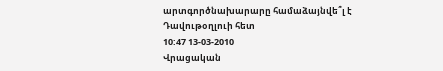արտգործնախարարը համաձայնվե՞լ է Դավութօղլուի հետ
10:47 13-03-2010
Վրացական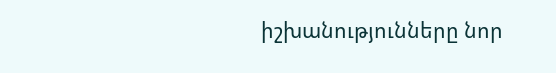իշխանությունները նոր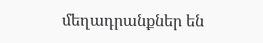մեղադրանքներ են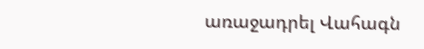առաջադրել Վահագն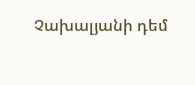Չախալյանի դեմ